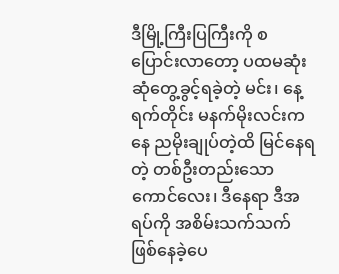ဒီမြို့ကြီးပြကြီးကို စပြောင်းလာတော့ ပထမဆုံးဆုံတွေ့ခွင့်ရခဲ့တဲ့ မင်း၊ နေ့ရက်တိုင်း မနက်မိုးလင်းကနေ ညမိုးချုပ်တဲ့ထိ မြင်နေရတဲ့ တစ်ဦးတည်းသော ကောင်လေး၊ ဒီနေရာ ဒီအရပ်ကို အစိမ်းသက်သက်ဖြစ်နေခဲ့ပေ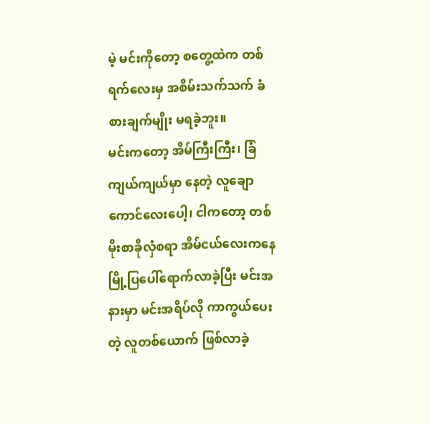မဲ့ မင်းကိုတော့ စတွေ့ထဲက တစ်ရက်လေးမှ အစိမ်းသက်သက် ခံစားချက်မျိုး မရခဲ့ဘူး။
မင်းကတော့ အိမ်ကြီးကြီး၊ ခြံကျယ်ကျယ်မှာ နေတဲ့ လူချောကောင်လေးပေါ့၊ ငါကတော့ တစ်မိုးစာခိုလှံစရာ အိမ်ငယ်လေးကနေ မြို့ပြပေါ်ရောက်လာခဲ့ပြီး မင်းအနားမှာ မင်းအရိပ်လို ကာကွယ်ပေးတဲ့ လူတစ်ယောက် ဖြစ်လာခဲ့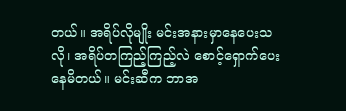တယ်။ အရိပ်လိုမျိုး မင်းအနားမှာနေပေးသလို၊ အရိပ်တကြည့်ကြည့်လဲ စောင့်ရှောက်ပေးနေမိတယ်။ မင်းဆီက ဘာအ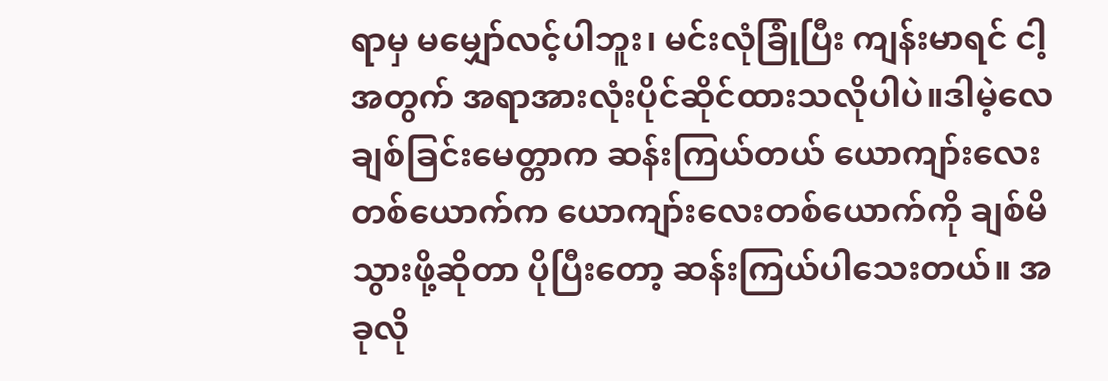ရာမှ မမျှော်လင့်ပါဘူး၊ မင်းလုံခြုံပြီး ကျန်းမာရင် ငါ့အတွက် အရာအားလုံးပိုင်ဆိုင်ထားသလိုပါပဲ။ဒါမဲ့လေ ချစ်ခြင်းမေတ္တာက ဆန်းကြယ်တယ် ယောကျာ်းလေးတစ်ယောက်က ယောကျာ်းလေးတစ်ယောက်ကို ချစ်မိသွားဖို့ဆိုတာ ပိုပြီးတော့ ဆန်းကြယ်ပါသေးတယ်။ အခုလို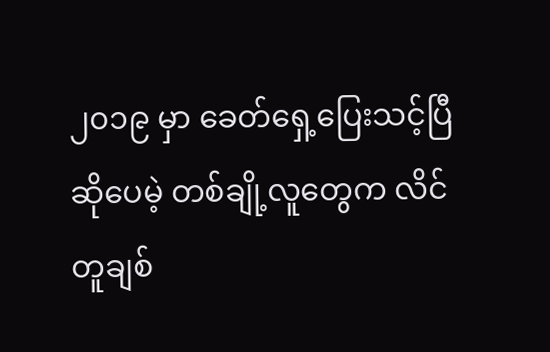၂၀၁၉ မှာ ခေတ်ရှေ့ပြေးသင့်ပြီ ဆိုပေမဲ့ တစ်ချို့လူတွေက လိင်တူချစ်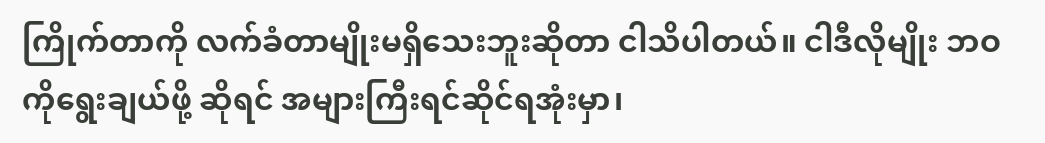ကြိုက်တာကို လက်ခံတာမျိုးမရှိသေးဘူးဆိုတာ ငါသိပါတယ်။ ငါဒီလိုမျိုး ဘဝကိုရွေးချယ်ဖို့ ဆိုရင် အများကြီးရင်ဆိုင်ရအုံးမှာ၊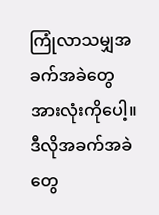ကြုံလာသမျှအခက်အခဲတွေ အားလုံးကိုပေါ့။ ဒီလိုအခက်အခဲတွေ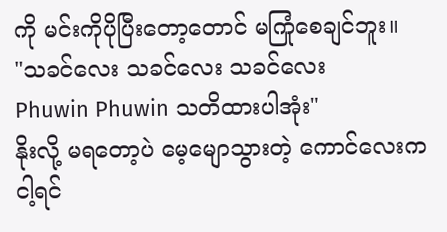ကို မင်းကိုပိုပြီးတော့တောင် မကြုံစေချင်ဘူး။
"သခင်လေး သခင်လေး သခင်လေး
Phuwin Phuwin သတိထားပါအုံး"
နိုးလို့ မရတော့ပဲ မေ့မျောသွားတဲ့ ကောင်လေးက ငါ့ရင်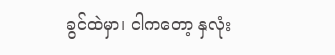ခွင်ထဲမှာ၊ ငါကတော့ နှလုံး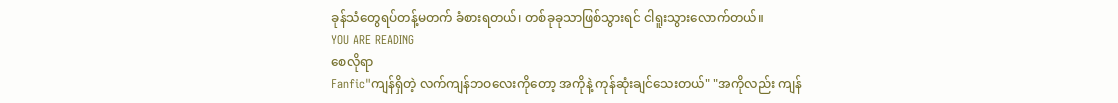ခုန်သံတွေရပ်တန့်မတက် ခံစားရတယ်၊ တစ်ခုခုသာဖြစ်သွားရင် ငါရူးသွားလောက်တယ်။
YOU ARE READING
စေလိုရာ
Fanfic"ကျန်ရှိတဲ့ လက်ကျန်ဘဝလေးကိုတော့ အကိုနဲ့ ကုန်ဆုံးချင်သေးတယ်" "အကိုလည်း ကျန်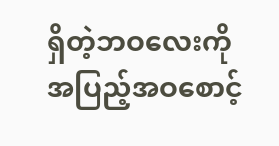ရှိတဲ့ဘဝလေးကို အပြည့်အဝစောင့်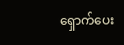ရှောက်ပေး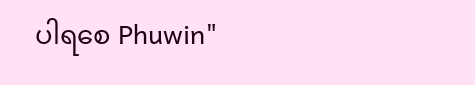ပါရစေ Phuwin"